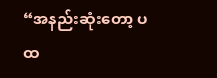“အနည်းဆုံးတော့ ပထ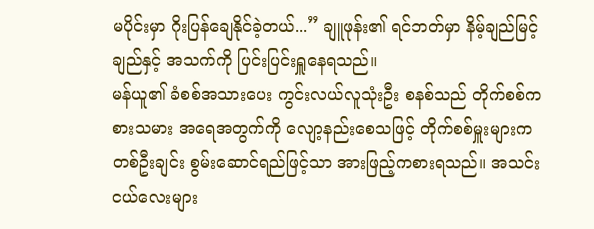မပိုင်းမှာ ဂိုးပြန်ချေနိုင်ခဲ့တယ်...” ချူဖုန်း၏ ရင်ဘတ်မှာ နိမ့်ချည်မြင့်ချည်နှင့် အသက်ကို ပြင်းပြင်းရှူနေရသည်။
မန်ယူ၏ ခံစစ်အသားပေး ကွင်းလယ်လူသုံးဦး စနစ်သည် တိုက်စစ်ကစားသမား အရေအတွက်ကို လျော့နည်းစေသဖြင့် တိုက်စစ်မှူးများက တစ်ဦးချင်း စွမ်းဆောင်ရည်ဖြင့်သာ အားဖြည့်ကစားရသည်။ အသင်းငယ်လေးများ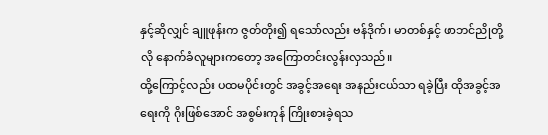နှင့်ဆိုလျှင် ချူဖုန်းက ဇွတ်တိုး၍ ရသော်လည်း ဗန်ဒိုက်၊ မာတစ်နှင့် ဖာဘင်ညိုတို့လို နောက်ခံလူများကတော့ အကြောတင်းလွန်းလှသည်။
ထို့ကြောင့်လည်း ပထမပိုင်းတွင် အခွင့်အရေး အနည်းငယ်သာ ရခဲ့ပြီး ထိုအခွင့်အရေးကို ဂိုးဖြစ်အောင် အစွမ်းကုန် ကြိုးစားခဲ့ရသ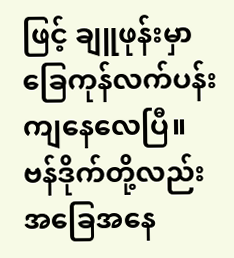ဖြင့် ချူဖုန်းမှာ ခြေကုန်လက်ပန်း ကျနေလေပြီ။
ဗန်ဒိုက်တို့လည်း အခြေအနေ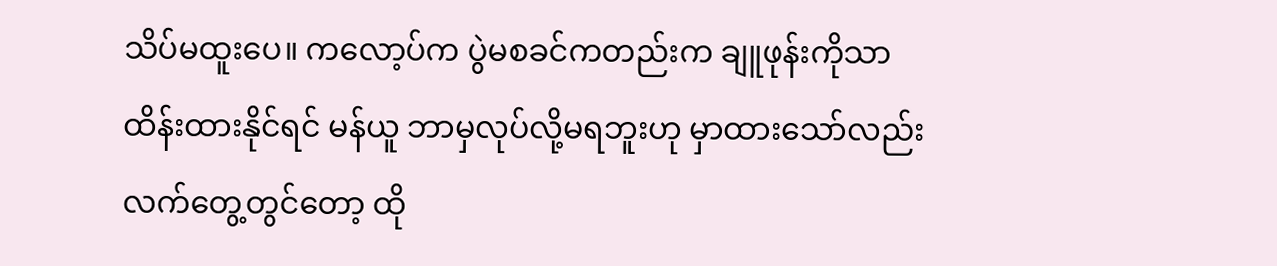သိပ်မထူးပေ။ ကလော့ပ်က ပွဲမစခင်ကတည်းက ချူဖုန်းကိုသာ ထိန်းထားနိုင်ရင် မန်ယူ ဘာမှလုပ်လို့မရဘူးဟု မှာထားသော်လည်း လက်တွေ့တွင်တော့ ထို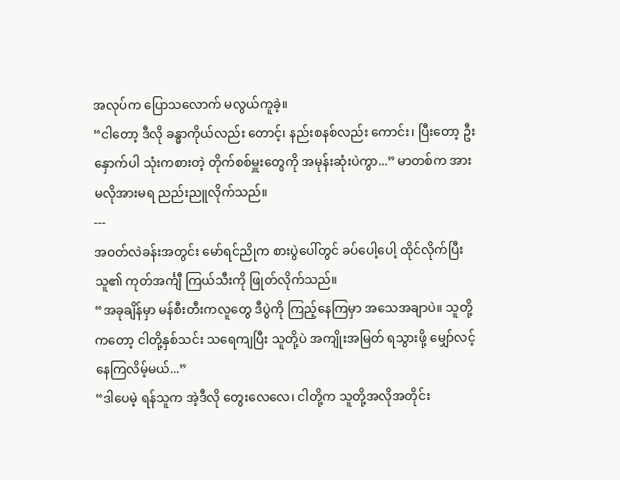အလုပ်က ပြောသလောက် မလွယ်ကူခဲ့။
“ငါတော့ ဒီလို ခန္ဓာကိုယ်လည်း တောင့်၊ နည်းစနစ်လည်း ကောင်း၊ ပြီးတော့ ဦးနှောက်ပါ သုံးကစားတဲ့ တိုက်စစ်မှူးတွေကို အမုန်းဆုံးပဲကွာ...” မာတစ်က အားမလိုအားမရ ညည်းညူလိုက်သည်။
---
အဝတ်လဲခန်းအတွင်း မော်ရင်ညိုက စားပွဲပေါ်တွင် ခပ်ပေါ့ပေါ့ ထိုင်လိုက်ပြီး သူ၏ ကုတ်အင်္ကျီ ကြယ်သီးကို ဖြုတ်လိုက်သည်။
“အခုချိန်မှာ မန်စီးတီးကလူတွေ ဒီပွဲကို ကြည့်နေကြမှာ အသေအချာပဲ။ သူတို့ကတော့ ငါတို့နှစ်သင်း သရေကျပြီး သူတို့ပဲ အကျိုးအမြတ် ရသွားဖို့ မျှော်လင့်နေကြလိမ့်မယ်...”
“ဒါပေမဲ့ ရန်သူက အဲ့ဒီလို တွေးလေလေ၊ ငါတို့က သူတို့အလိုအတိုင်း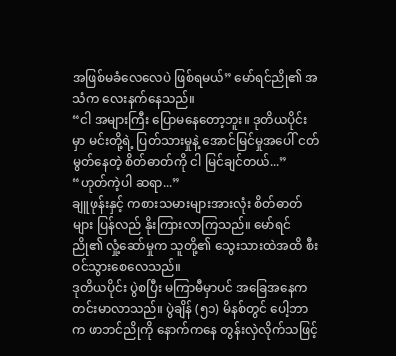အဖြစ်မခံလေလေပဲ ဖြစ်ရမယ်” မော်ရင်ညို၏ အသံက လေးနက်နေသည်။
“ငါ အများကြီး ပြောမနေတော့ဘူး။ ဒုတိယပိုင်းမှာ မင်းတို့ရဲ့ ပြတ်သားမှုနဲ့ အောင်မြင်မှုအပေါ် ငတ်မွတ်နေတဲ့ စိတ်ဓာတ်ကို ငါ မြင်ချင်တယ်...”
“ဟုတ်ကဲ့ပါ ဆရာ...”
ချူဖုန်းနှင့် ကစားသမားများအားလုံး စိတ်ဓာတ်များ ပြန်လည် နိုးကြားလာကြသည်။ မော်ရင်ညို၏ လှုံ့ဆော်မှုက သူတို့၏ သွေးသားထဲအထိ စီးဝင်သွားစေလေသည်။
ဒုတိယပိုင်း ပွဲစပြီး မကြာမီမှာပင် အခြေအနေက တင်းမာလာသည်။ ပွဲချိန် (၅၁) မိနစ်တွင် ပေါ့ဘာက ဖာဘင်ညိုကို နောက်ကနေ တွန်းလှဲလိုက်သဖြင့်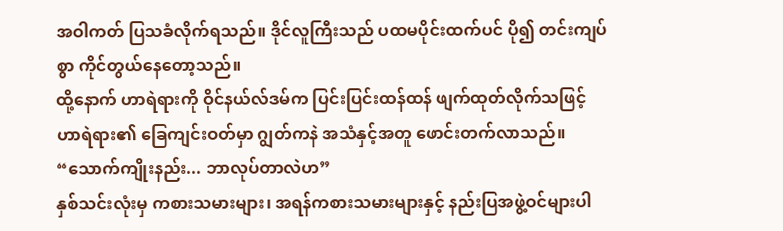အဝါကတ် ပြသခံလိုက်ရသည်။ ဒိုင်လူကြီးသည် ပထမပိုင်းထက်ပင် ပို၍ တင်းကျပ်စွာ ကိုင်တွယ်နေတော့သည်။
ထို့နောက် ဟာရဲရားကို ဝိုင်နယ်လ်ဒမ်က ပြင်းပြင်းထန်ထန် ဖျက်ထုတ်လိုက်သဖြင့် ဟာရဲရား၏ ခြေကျင်းဝတ်မှာ ဂျွတ်ကနဲ အသံနှင့်အတူ ဖောင်းတက်လာသည်။
“သောက်ကျိုးနည်း... ဘာလုပ်တာလဲဟ”
နှစ်သင်းလုံးမှ ကစားသမားများ၊ အရန်ကစားသမားများနှင့် နည်းပြအဖွဲ့ဝင်များပါ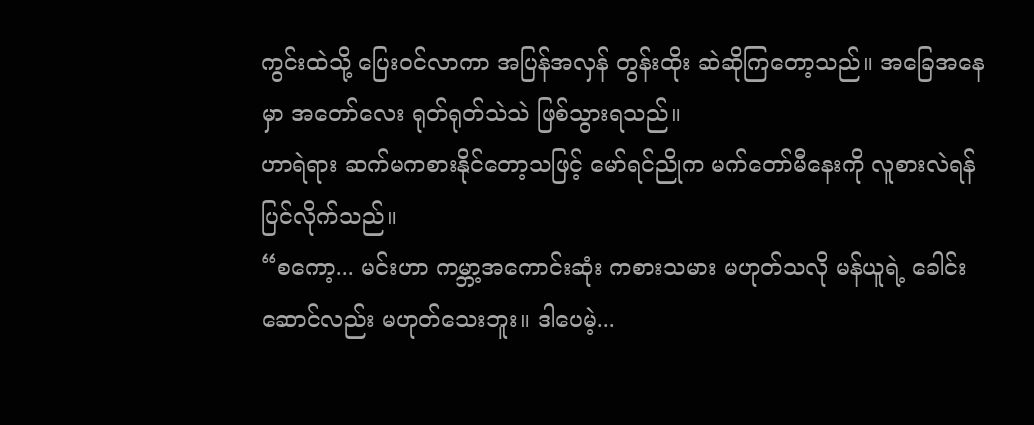ကွင်းထဲသို့ ပြေးဝင်လာကာ အပြန်အလှန် တွန်းထိုး ဆဲဆိုကြတော့သည်။ အခြေအနေမှာ အတော်လေး ရုတ်ရုတ်သဲသဲ ဖြစ်သွားရသည်။
ဟာရဲရား ဆက်မကစားနိုင်တော့သဖြင့် မော်ရင်ညိုက မက်တော်မီနေးကို လူစားလဲရန် ပြင်လိုက်သည်။
“စကော့... မင်းဟာ ကမ္ဘာ့အကောင်းဆုံး ကစားသမား မဟုတ်သလို မန်ယူရဲ့ ခေါင်းဆောင်လည်း မဟုတ်သေးဘူး။ ဒါပေမဲ့...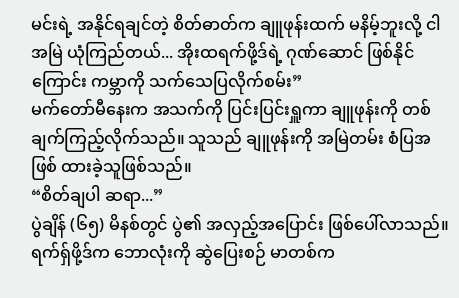မင်းရဲ့ အနိုင်ရချင်တဲ့ စိတ်ဓာတ်က ချူဖုန်းထက် မနိမ့်ဘူးလို့ ငါ အမြဲ ယုံကြည်တယ်... အိုးထရက်ဖို့ဒ်ရဲ့ ဂုဏ်ဆောင် ဖြစ်နိုင်ကြောင်း ကမ္ဘာကို သက်သေပြလိုက်စမ်း”
မက်တော်မီနေးက အသက်ကို ပြင်းပြင်းရှူကာ ချူဖုန်းကို တစ်ချက်ကြည့်လိုက်သည်။ သူသည် ချူဖုန်းကို အမြဲတမ်း စံပြအဖြစ် ထားခဲ့သူဖြစ်သည်။
“စိတ်ချပါ ဆရာ...”
ပွဲချိန် (၆၅) မိနစ်တွင် ပွဲ၏ အလှည့်အပြောင်း ဖြစ်ပေါ်လာသည်။ ရက်ရှ်ဖို့ဒ်က ဘောလုံးကို ဆွဲပြေးစဉ် မာတစ်က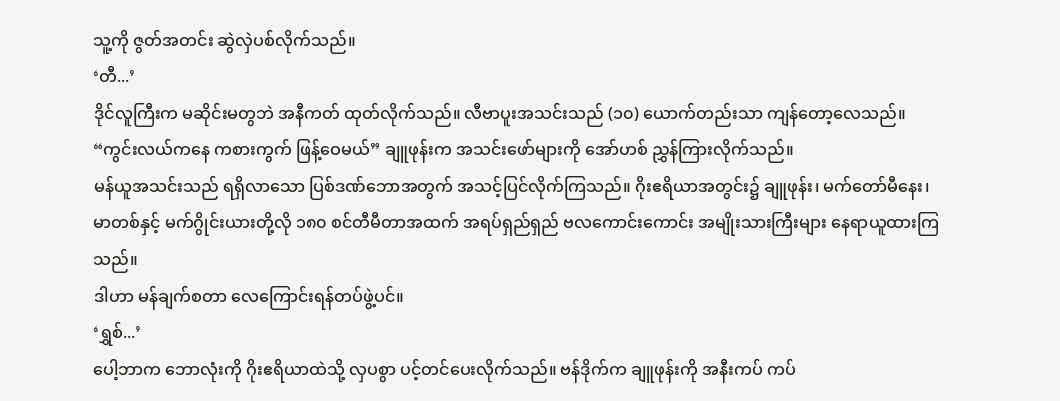သူ့ကို ဇွတ်အတင်း ဆွဲလှဲပစ်လိုက်သည်။
‘တီ...’
ဒိုင်လူကြီးက မဆိုင်းမတွဘဲ အနီကတ် ထုတ်လိုက်သည်။ လီဗာပူးအသင်းသည် (၁၀) ယောက်တည်းသာ ကျန်တော့လေသည်။
“ကွင်းလယ်ကနေ ကစားကွက် ဖြန့်ဝေမယ်” ချူဖုန်းက အသင်းဖော်များကို အော်ဟစ် ညွှန်ကြားလိုက်သည်။
မန်ယူအသင်းသည် ရရှိလာသော ပြစ်ဒဏ်ဘောအတွက် အသင့်ပြင်လိုက်ကြသည်။ ဂိုးဧရိယာအတွင်း၌ ချူဖုန်း၊ မက်တော်မီနေး၊ မာတစ်နှင့် မက်ဂွိုင်းယားတို့လို ၁၈၀ စင်တီမီတာအထက် အရပ်ရှည်ရှည် ဗလကောင်းကောင်း အမျိုးသားကြီးများ နေရာယူထားကြသည်။
ဒါဟာ မန်ချက်စတာ လေကြောင်းရန်တပ်ဖွဲ့ပင်။
‘ရွှစ်...’
ပေါ့ဘာက ဘောလုံးကို ဂိုးဧရိယာထဲသို့ လှပစွာ ပင့်တင်ပေးလိုက်သည်။ ဗန်ဒိုက်က ချူဖုန်းကို အနီးကပ် ကပ်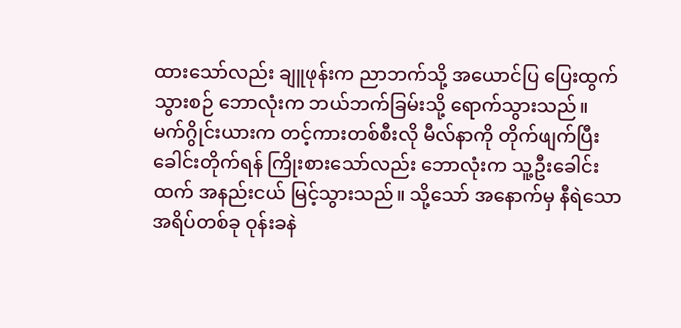ထားသော်လည်း ချူဖုန်းက ညာဘက်သို့ အယောင်ပြ ပြေးထွက်သွားစဉ် ဘောလုံးက ဘယ်ဘက်ခြမ်းသို့ ရောက်သွားသည်။
မက်ဂွိုင်းယားက တင့်ကားတစ်စီးလို မီလ်နာကို တိုက်ဖျက်ပြီး ခေါင်းတိုက်ရန် ကြိုးစားသော်လည်း ဘောလုံးက သူ့ဦးခေါင်းထက် အနည်းငယ် မြင့်သွားသည်။ သို့သော် အနောက်မှ နီရဲသော အရိပ်တစ်ခု ဝုန်းခနဲ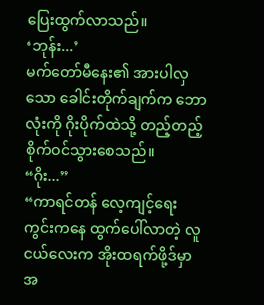ပြေးထွက်လာသည်။
‘ဘုန်း...’
မက်တော်မီနေး၏ အားပါလှသော ခေါင်းတိုက်ချက်က ဘောလုံးကို ဂိုးပိုက်ထဲသို့ တည့်တည့် စိုက်ဝင်သွားစေသည်။
“ဂိုး...”
“ကာရင်တန် လေ့ကျင့်ရေးကွင်းကနေ ထွက်ပေါ်လာတဲ့ လူငယ်လေးက အိုးထရက်ဖို့ဒ်မှာ အ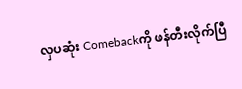လှပဆုံး Comebackကို ဖန်တီးလိုက်ပြီ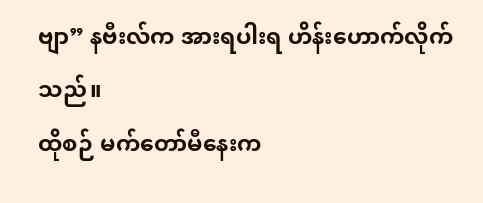ဗျာ” နဗီးလ်က အားရပါးရ ဟိန်းဟောက်လိုက်သည်။
ထိုစဉ် မက်တော်မီနေးက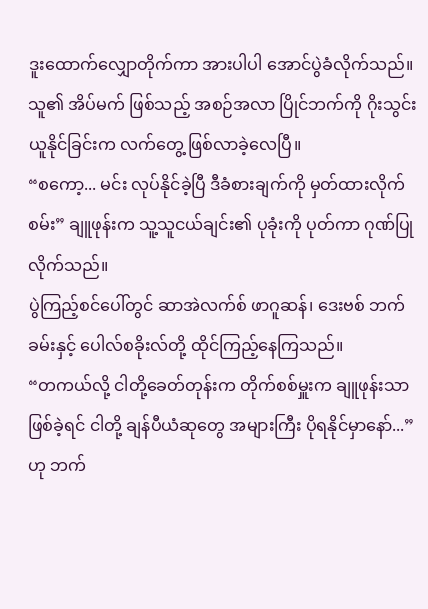ဒူးထောက်လျှောတိုက်ကာ အားပါပါ အောင်ပွဲခံလိုက်သည်။ သူ၏ အိပ်မက် ဖြစ်သည့် အစဉ်အလာ ပြိုင်ဘက်ကို ဂိုးသွင်းယူနိုင်ခြင်းက လက်တွေ့ ဖြစ်လာခဲ့လေပြီ။
“စကော့... မင်း လုပ်နိုင်ခဲ့ပြီ ဒီခံစားချက်ကို မှတ်ထားလိုက်စမ်း” ချူဖုန်းက သူ့သူငယ်ချင်း၏ ပုခုံးကို ပုတ်ကာ ဂုဏ်ပြုလိုက်သည်။
ပွဲကြည့်စင်ပေါ်တွင် ဆာအဲလက်စ် ဖာဂူဆန်၊ ဒေးဗစ် ဘက်ခမ်းနှင့် ပေါလ်စခိုးလ်တို့ ထိုင်ကြည့်နေကြသည်။
“တကယ်လို့ ငါတို့ခေတ်တုန်းက တိုက်စစ်မှူးက ချူဖုန်းသာ ဖြစ်ခဲ့ရင် ငါတို့ ချန်ပီယံဆုတွေ အများကြီး ပိုရနိုင်မှာနော်...” ဟု ဘက်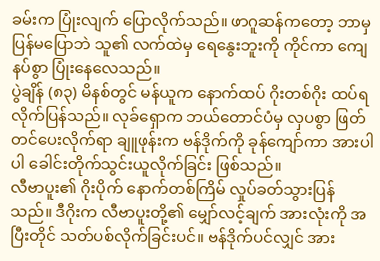ခမ်းက ပြုံးလျက် ပြောလိုက်သည်။ ဖာဂူဆန်ကတော့ ဘာမှပြန်မပြောဘဲ သူ၏ လက်ထဲမှ ရေနွေးဘူးကို ကိုင်ကာ ကျေနပ်စွာ ပြုံးနေလေသည်။
ပွဲချိန် (၈၃) မိနစ်တွင် မန်ယူက နောက်ထပ် ဂိုးတစ်ဂိုး ထပ်ရလိုက်ပြန်သည်။ လုခ်ရှောက ဘယ်တောင်ပံမှ လှပစွာ ဖြတ်တင်ပေးလိုက်ရာ ချူဖုန်းက ဗန်ဒိုက်ကို ခုန်ကျော်ကာ အားပါပါ ခေါင်းတိုက်သွင်းယူလိုက်ခြင်း ဖြစ်သည်။
လီဗာပူး၏ ဂိုးပိုက် နောက်တစ်ကြိမ် လှုပ်ခတ်သွားပြန်သည်။ ဒီဂိုးက လီဗာပူးတို့၏ မျှော်လင့်ချက် အားလုံးကို အပြီးတိုင် သတ်ပစ်လိုက်ခြင်းပင်။ ဗန်ဒိုက်ပင်လျှင် အား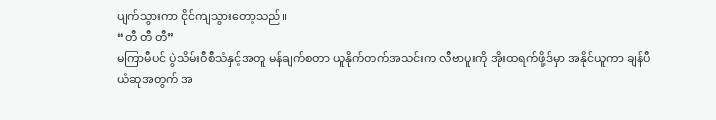ပျက်သွားကာ ငိုင်ကျသွားတော့သည်။
“တီ တီ တီ”
မကြာမီပင် ပွဲသိမ်းဝီစီသံနှင့်အတူ မန်ချက်စတာ ယူနိုက်တက်အသင်းက လီဗာပူးကို အိုးထရက်ဖို့ဒ်မှာ အနိုင်ယူကာ ချန်ပီယံဆုအတွက် အ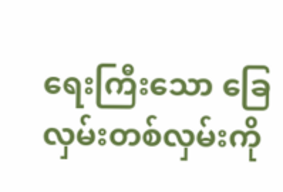ရေးကြီးသော ခြေလှမ်းတစ်လှမ်းကို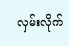လှမ်းလိုက်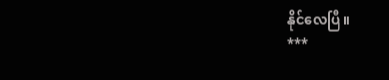နိုင်လေပြီ။
***